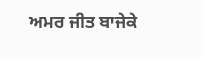ਅਮਰ ਜੀਤ ਬਾਜੇਕੇ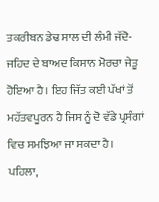ਤਕਰੀਬਨ ਡੇਢ ਸਾਲ ਦੀ ਲੰਮੀ ਜੱਦੋ-ਜਹਿਦ ਦੇ ਬਾਅਦ ਕਿਸਾਨ ਮੋਰਚਾ ਜੇਤੂ ਹੋਇਆ ਹੈ। ਇਹ ਜਿੱਤ ਕਈ ਪੱਖਾਂ ਤੋਂ ਮਹੱਤਵਪੂਰਨ ਹੈ ਜਿਸ ਨੂੰ ਦੋ ਵੱਡੇ ਪ੍ਰਸੰਗਾਂ ਵਿਚ ਸਮਝਿਆ ਜਾ ਸਕਦਾ ਹੈ। ਪਹਿਲਾ,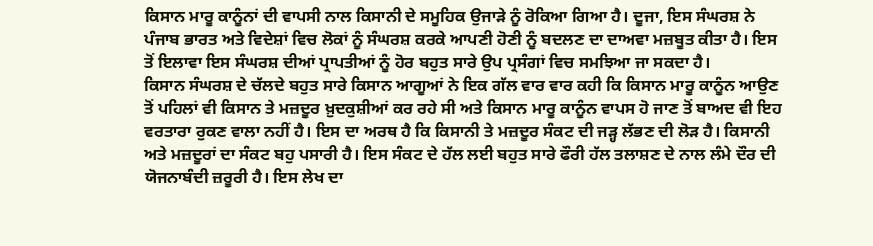ਕਿਸਾਨ ਮਾਰੂ ਕਾਨੂੰਨਾਂ ਦੀ ਵਾਪਸੀ ਨਾਲ ਕਿਸਾਨੀ ਦੇ ਸਮੂਹਿਕ ਉਜਾੜੇ ਨੂੰ ਰੋਕਿਆ ਗਿਆ ਹੈ। ਦੂਜਾ, ਇਸ ਸੰਘਰਸ਼ ਨੇ ਪੰਜਾਬ ਭਾਰਤ ਅਤੇ ਵਿਦੇਸ਼ਾਂ ਵਿਚ ਲੋਕਾਂ ਨੂੰ ਸੰਘਰਸ਼ ਕਰਕੇ ਆਪਣੀ ਹੋਣੀ ਨੂੰ ਬਦਲਣ ਦਾ ਦਾਅਵਾ ਮਜ਼ਬੂਤ ਕੀਤਾ ਹੈ। ਇਸ ਤੋਂ ਇਲਾਵਾ ਇਸ ਸੰਘਰਸ਼ ਦੀਆਂ ਪ੍ਰਾਪਤੀਆਂ ਨੂੰ ਹੋਰ ਬਹੁਤ ਸਾਰੇ ਉਪ ਪ੍ਰਸੰਗਾਂ ਵਿਚ ਸਮਝਿਆ ਜਾ ਸਕਦਾ ਹੈ।
ਕਿਸਾਨ ਸੰਘਰਸ਼ ਦੇ ਚੱਲਦੇ ਬਹੁਤ ਸਾਰੇ ਕਿਸਾਨ ਆਗੂਆਂ ਨੇ ਇਕ ਗੱਲ ਵਾਰ ਵਾਰ ਕਹੀ ਕਿ ਕਿਸਾਨ ਮਾਰੂ ਕਾਨੂੰਨ ਆਉਣ ਤੋਂ ਪਹਿਲਾਂ ਵੀ ਕਿਸਾਨ ਤੇ ਮਜ਼ਦੂਰ ਖ਼ੁਦਕੁਸ਼ੀਆਂ ਕਰ ਰਹੇ ਸੀ ਅਤੇ ਕਿਸਾਨ ਮਾਰੂ ਕਾਨੂੰਨ ਵਾਪਸ ਹੋ ਜਾਣ ਤੋਂ ਬਾਅਦ ਵੀ ਇਹ ਵਰਤਾਰਾ ਰੁਕਣ ਵਾਲਾ ਨਹੀਂ ਹੈ। ਇਸ ਦਾ ਅਰਥ ਹੈ ਕਿ ਕਿਸਾਨੀ ਤੇ ਮਜ਼ਦੂਰ ਸੰਕਟ ਦੀ ਜੜ੍ਹ ਲੱਭਣ ਦੀ ਲੋੜ ਹੈ। ਕਿਸਾਨੀ ਅਤੇ ਮਜ਼ਦੂਰਾਂ ਦਾ ਸੰਕਟ ਬਹੁ ਪਸਾਰੀ ਹੈ। ਇਸ ਸੰਕਟ ਦੇ ਹੱਲ ਲਈ ਬਹੁਤ ਸਾਰੇ ਫੌਰੀ ਹੱਲ ਤਲਾਸ਼ਣ ਦੇ ਨਾਲ ਲੰਮੇ ਦੌਰ ਦੀ ਯੋਜਨਾਬੰਦੀ ਜ਼ਰੂਰੀ ਹੈ। ਇਸ ਲੇਖ ਦਾ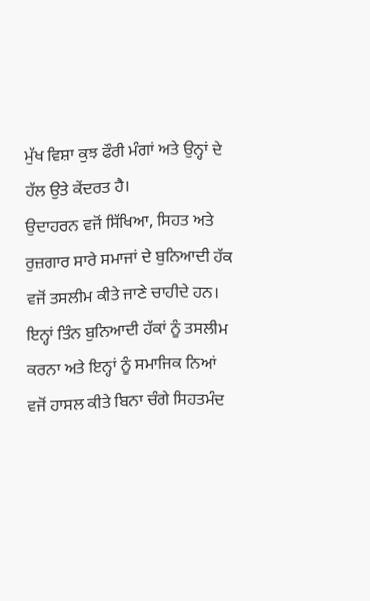ਮੁੱਖ ਵਿਸ਼ਾ ਕੁਝ ਫੌਰੀ ਮੰਗਾਂ ਅਤੇ ਉਨ੍ਹਾਂ ਦੇ ਹੱਲ ਉਤੇ ਕੇਂਦਰਤ ਹੈ।
ਉਦਾਹਰਨ ਵਜੋਂ ਸਿੱਖਿਆ, ਸਿਹਤ ਅਤੇ ਰੁਜ਼ਗਾਰ ਸਾਰੇ ਸਮਾਜਾਂ ਦੇ ਬੁਨਿਆਦੀ ਹੱਕ ਵਜੋਂ ਤਸਲੀਮ ਕੀਤੇ ਜਾਣੇ ਚਾਹੀਦੇ ਹਨ। ਇਨ੍ਹਾਂ ਤਿੰਨ ਬੁਨਿਆਦੀ ਹੱਕਾਂ ਨੂੰ ਤਸਲੀਮ ਕਰਨਾ ਅਤੇ ਇਨ੍ਹਾਂ ਨੂੰ ਸਮਾਜਿਕ ਨਿਆਂ ਵਜੋਂ ਹਾਸਲ ਕੀਤੇ ਬਿਨਾ ਚੰਗੇ ਸਿਹਤਮੰਦ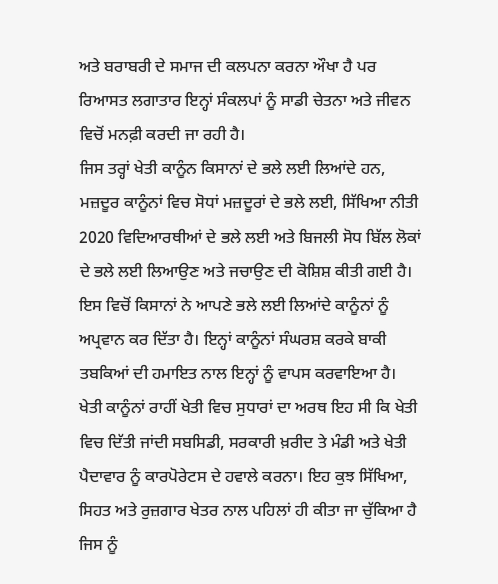ਅਤੇ ਬਰਾਬਰੀ ਦੇ ਸਮਾਜ ਦੀ ਕਲਪਨਾ ਕਰਨਾ ਔਖਾ ਹੈ ਪਰ ਰਿਆਸਤ ਲਗਾਤਾਰ ਇਨ੍ਹਾਂ ਸੰਕਲਪਾਂ ਨੂੰ ਸਾਡੀ ਚੇਤਨਾ ਅਤੇ ਜੀਵਨ ਵਿਚੋਂ ਮਨਫ਼ੀ ਕਰਦੀ ਜਾ ਰਹੀ ਹੈ।
ਜਿਸ ਤਰ੍ਹਾਂ ਖੇਤੀ ਕਾਨੂੰਨ ਕਿਸਾਨਾਂ ਦੇ ਭਲੇ ਲਈ ਲਿਆਂਦੇ ਹਨ, ਮਜ਼ਦੂਰ ਕਾਨੂੰਨਾਂ ਵਿਚ ਸੋਧਾਂ ਮਜ਼ਦੂਰਾਂ ਦੇ ਭਲੇ ਲਈ, ਸਿੱਖਿਆ ਨੀਤੀ 2020 ਵਿਦਿਆਰਥੀਆਂ ਦੇ ਭਲੇ ਲਈ ਅਤੇ ਬਿਜਲੀ ਸੋਧ ਬਿੱਲ ਲੋਕਾਂ ਦੇ ਭਲੇ ਲਈ ਲਿਆਉਣ ਅਤੇ ਜਚਾਉਣ ਦੀ ਕੋਸ਼ਿਸ਼ ਕੀਤੀ ਗਈ ਹੈ। ਇਸ ਵਿਚੋਂ ਕਿਸਾਨਾਂ ਨੇ ਆਪਣੇ ਭਲੇ ਲਈ ਲਿਆਂਦੇ ਕਾਨੂੰਨਾਂ ਨੂੰ ਅਪ੍ਰਵਾਨ ਕਰ ਦਿੱਤਾ ਹੈ। ਇਨ੍ਹਾਂ ਕਾਨੂੰਨਾਂ ਸੰਘਰਸ਼ ਕਰਕੇ ਬਾਕੀ ਤਬਕਿਆਂ ਦੀ ਹਮਾਇਤ ਨਾਲ ਇਨ੍ਹਾਂ ਨੂੰ ਵਾਪਸ ਕਰਵਾਇਆ ਹੈ। ਖੇਤੀ ਕਾਨੂੰਨਾਂ ਰਾਹੀਂ ਖੇਤੀ ਵਿਚ ਸੁਧਾਰਾਂ ਦਾ ਅਰਥ ਇਹ ਸੀ ਕਿ ਖੇਤੀ ਵਿਚ ਦਿੱਤੀ ਜਾਂਦੀ ਸਬਸਿਡੀ, ਸਰਕਾਰੀ ਖ਼ਰੀਦ ਤੇ ਮੰਡੀ ਅਤੇ ਖੇਤੀ ਪੈਦਾਵਾਰ ਨੂੰ ਕਾਰਪੋਰੇਟਸ ਦੇ ਹਵਾਲੇ ਕਰਨਾ। ਇਹ ਕੁਝ ਸਿੱਖਿਆ, ਸਿਹਤ ਅਤੇ ਰੁਜ਼ਗਾਰ ਖੇਤਰ ਨਾਲ ਪਹਿਲਾਂ ਹੀ ਕੀਤਾ ਜਾ ਚੁੱਕਿਆ ਹੈ ਜਿਸ ਨੂੰ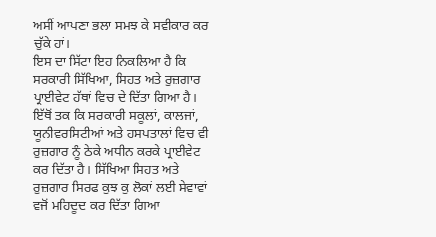ਅਸੀਂ ਆਪਣਾ ਭਲਾ ਸਮਝ ਕੇ ਸਵੀਕਾਰ ਕਰ ਚੁੱਕੇ ਹਾਂ।
ਇਸ ਦਾ ਸਿੱਟਾ ਇਹ ਨਿਕਲਿਆ ਹੈ ਕਿ ਸਰਕਾਰੀ ਸਿੱਖਿਆ, ਸਿਹਤ ਅਤੇ ਰੁਜ਼ਗਾਰ ਪ੍ਰਾਈਵੇਟ ਹੱਥਾਂ ਵਿਚ ਦੇ ਦਿੱਤਾ ਗਿਆ ਹੈ। ਇੱਥੋਂ ਤਕ ਕਿ ਸਰਕਾਰੀ ਸਕੂਲਾਂ, ਕਾਲਜਾਂ, ਯੂਨੀਵਰਸਿਟੀਆਂ ਅਤੇ ਹਸਪਤਾਲਾਂ ਵਿਚ ਵੀ ਰੁਜ਼ਗਾਰ ਨੂੰ ਠੇਕੇ ਅਧੀਨ ਕਰਕੇ ਪ੍ਰਾਈਵੇਟ ਕਰ ਦਿੱਤਾ ਹੈ। ਸਿੱਖਿਆ ਸਿਹਤ ਅਤੇ ਰੁਜ਼ਗਾਰ ਸਿਰਫ ਕੁਝ ਕੁ ਲੋਕਾਂ ਲਈ ਸੇਵਾਵਾਂ ਵਜੋਂ ਮਹਿਦੂਦ ਕਰ ਦਿੱਤਾ ਗਿਆ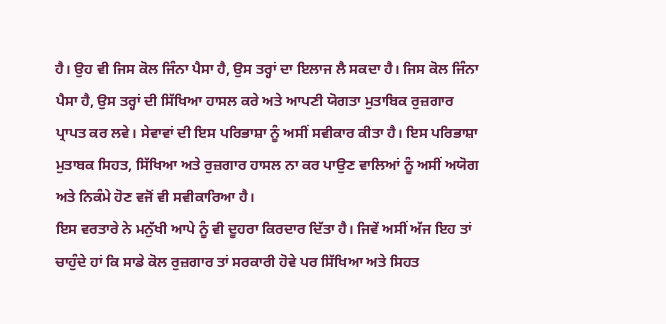ਹੈ। ਉਹ ਵੀ ਜਿਸ ਕੋਲ ਜਿੰਨਾ ਪੈਸਾ ਹੈ, ਉਸ ਤਰ੍ਹਾਂ ਦਾ ਇਲਾਜ ਲੈ ਸਕਦਾ ਹੈ। ਜਿਸ ਕੋਲ ਜਿੰਨਾ ਪੈਸਾ ਹੈ, ਉਸ ਤਰ੍ਹਾਂ ਦੀ ਸਿੱਖਿਆ ਹਾਸਲ ਕਰੇ ਅਤੇ ਆਪਣੀ ਯੋਗਤਾ ਮੁਤਾਬਿਕ ਰੁਜ਼ਗਾਰ ਪ੍ਰਾਪਤ ਕਰ ਲਵੇ। ਸੇਵਾਵਾਂ ਦੀ ਇਸ ਪਰਿਭਾਸ਼ਾ ਨੂੰ ਅਸੀਂ ਸਵੀਕਾਰ ਕੀਤਾ ਹੈ। ਇਸ ਪਰਿਭਾਸ਼ਾ ਮੁਤਾਬਕ ਸਿਹਤ, ਸਿੱਖਿਆ ਅਤੇ ਰੁਜ਼ਗਾਰ ਹਾਸਲ ਨਾ ਕਰ ਪਾਉਣ ਵਾਲਿਆਂ ਨੂੰ ਅਸੀਂ ਅਯੋਗ ਅਤੇ ਨਿਕੰਮੇ ਹੋਣ ਵਜੋਂ ਵੀ ਸਵੀਕਾਰਿਆ ਹੈ।
ਇਸ ਵਰਤਾਰੇ ਨੇ ਮਨੁੱਖੀ ਆਪੇ ਨੂੰ ਵੀ ਦੂਹਰਾ ਕਿਰਦਾਰ ਦਿੱਤਾ ਹੈ। ਜਿਵੇਂ ਅਸੀਂ ਅੱਜ ਇਹ ਤਾਂ ਚਾਹੁੰਦੇ ਹਾਂ ਕਿ ਸਾਡੇ ਕੋਲ ਰੁਜ਼ਗਾਰ ਤਾਂ ਸਰਕਾਰੀ ਹੋਵੇ ਪਰ ਸਿੱਖਿਆ ਅਤੇ ਸਿਹਤ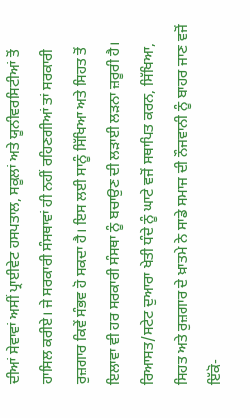ਦੀਆਂ ਸੇਵਾਵਾਂ ਅਸੀਂ ਪ੍ਰਾਈਵੇਟ ਹਸਪਤਾਲ, ਸਕੂਲਾਂ ਅਤੇ ਯੂਨੀਵਰਸਿਟੀਆਂ ਤੋਂ ਹਾਸਿਲ ਕਰੀਏ। ਜੇ ਸਰਕਾਰੀ ਸੰਸਥਾਵਾਂ ਹੀ ਨਹੀਂ ਰਹਿਣਗੀਆਂ ਤਾਂ ਸਰਕਾਰੀ ਰੁਜ਼ਗਾਰ ਕਿਵੇਂ ਸੰਭਵ ਹੋ ਸਕਦਾ ਹੈ। ਇਸ ਲਈ ਸਾਨੂੰ ਸਿੱਖਿਆ ਅਤੇ ਸਿਹਤ ਤੋਂ ਇਲਾਵਾ ਵੀ ਹਰ ਸਰਕਾਰੀ ਸੰਸਥਾ ਨੂੰ ਬਚਾਉਣ ਦੀ ਲੜਾਈ ਲੜਨਾ ਜ਼ਰੂਰੀ ਹੈ।
ਰਿਆਸਤ/ਸਟੇਟ ਦੁਆਰਾ ਖੇਤੀ ਧੰਦੇ ਨੂੰ ਘਾਟੇ ਵਜੋਂ ਸਥਾਪਿਤ ਕਰਨ, ਸਿੱਖਿਆ, ਸਿਹਤ ਅਤੇ ਰੁਜ਼ਗਾਰ ਦੇ ਖ਼ਾਤਮੇ ਨੇ ਸਾਡੇ ਸਮਾਜ ਦੀ ਨੌਜਵਾਨੀ ਨੂੰ ਬਾਹਰ ਜਾਣ ਵਜੋਂ ਇੱਕੋ-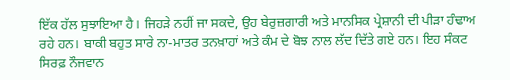ਇੱਕ ਹੱਲ ਸੁਝਾਇਆ ਹੈ। ਜਿਹੜੇ ਨਹੀਂ ਜਾ ਸਕਦੇ, ਉਹ ਬੇਰੁਜ਼ਗਾਰੀ ਅਤੇ ਮਾਨਸਿਕ ਪ੍ਰੇਸ਼ਾਨੀ ਦੀ ਪੀੜਾ ਹੰਢਾਅ ਰਹੇ ਹਨ। ਬਾਕੀ ਬਹੁਤ ਸਾਰੇ ਨਾ-ਮਾਤਰ ਤਨਖ਼ਾਹਾਂ ਅਤੇ ਕੰਮ ਦੇ ਬੋਝ ਨਾਲ ਲੱਦ ਦਿੱਤੇ ਗਏ ਹਨ। ਇਹ ਸੰਕਟ ਸਿਰਫ਼ ਨੌਜਵਾਨ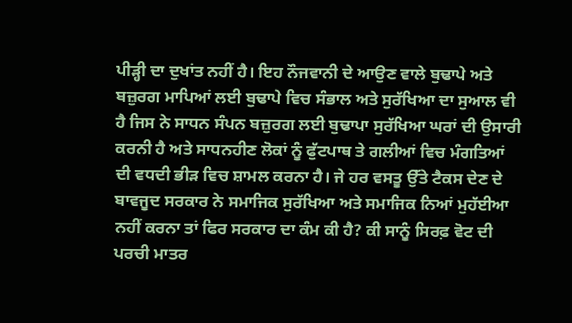ਪੀੜ੍ਹੀ ਦਾ ਦੁਖਾਂਤ ਨਹੀਂ ਹੈ। ਇਹ ਨੌਜਵਾਨੀ ਦੇ ਆਉਣ ਵਾਲੇ ਬੁਢਾਪੇ ਅਤੇ ਬਜ਼ੁਰਗ ਮਾਪਿਆਂ ਲਈ ਬੁਢਾਪੇ ਵਿਚ ਸੰਭਾਲ ਅਤੇ ਸੁਰੱਖਿਆ ਦਾ ਸੁਆਲ ਵੀ ਹੈ ਜਿਸ ਨੇ ਸਾਧਨ ਸੰਪਨ ਬਜ਼ੁਰਗ ਲਈ ਬੁਢਾਪਾ ਸੁਰੱਖਿਆ ਘਰਾਂ ਦੀ ਉਸਾਰੀ ਕਰਨੀ ਹੈ ਅਤੇ ਸਾਧਨਹੀਣ ਲੋਕਾਂ ਨੂੰ ਫੁੱਟਪਾਥ ਤੇ ਗਲੀਆਂ ਵਿਚ ਮੰਗਤਿਆਂ ਦੀ ਵਧਦੀ ਭੀੜ ਵਿਚ ਸ਼ਾਮਲ ਕਰਨਾ ਹੈ। ਜੇ ਹਰ ਵਸਤੂ ਉੱਤੇ ਟੈਕਸ ਦੇਣ ਦੇ ਬਾਵਜੂਦ ਸਰਕਾਰ ਨੇ ਸਮਾਜਿਕ ਸੁਰੱਖਿਆ ਅਤੇ ਸਮਾਜਿਕ ਨਿਆਂ ਮੁਹੱਈਆ ਨਹੀਂ ਕਰਨਾ ਤਾਂ ਫਿਰ ਸਰਕਾਰ ਦਾ ਕੰਮ ਕੀ ਹੈ? ਕੀ ਸਾਨੂੰ ਸਿਰਫ਼ ਵੋਟ ਦੀ ਪਰਚੀ ਮਾਤਰ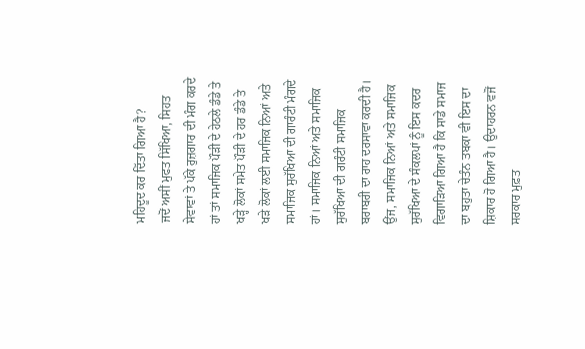ਮਹਿਦੂਦ ਕਰ ਦਿੱਤਾ ਗਿਆ ਹੈ?
ਜਦੋਂ ਅਸੀਂ ਮੁਫਤ ਸਿੱਖਿਆ, ਸਿਹਤ ਸੇਵਾਵਾਂ ਤੇ ਪੱਕੇ ਰੁਜ਼ਗਾਰ ਦੀ ਮੰਗ ਕਰਦੇ ਹਾਂ ਤਾਂ ਸਮਾਜਿਕ ਪੌੜੀ ਦੇ ਹੇਠਲੇ ਡੰਡੇ ਤੇ ਖੜ੍ਹੇ ਲੋਕਾਂ ਸਮੇਤ ਪੌੜੀ ਦੇ ਹਰ ਡੰਡੇ ਤੇ ਖੜੇ ਲੋਕਾਂ ਲਈ ਸਮਾਜਿਕ ਨਿਆਂ ਅਤੇ ਸਮਾਜਿਕ ਸੁਰੱਖਿਆ ਦੀ ਗਾਰੰਟੀ ਮੰਗਦੇ ਹਾਂ। ਸਮਾਜਿਕ ਨਿਆਂ ਅਤੇ ਸਮਾਜਿਕ ਸੁਰੱਖਿਆ ਦੀ ਗਰੰਟੀ ਸਮਾਜਿਕ ਬਰਾਬਰੀ ਦਾ ਰਾਹ ਦਰਸਾਵਾ ਕਰਦੀ ਹੈ।
ਉਂਜ, ਸਮਾਜਿਕ ਨਿਆਂ ਅਤੇ ਸਮਾਜਿਕ ਸੁਰੱਖਿਆ ਦੇ ਸੰਕਲਪਾਂ ਨੂੰ ਇਸ ਕਦਰ ਵਿਗਾੜਿਆ ਗਿਆ ਹੈ ਕਿ ਸਾਡੇ ਸਮਾਜ ਦਾ ਬਹੁਤਾ ਚੇਤੰਨ ਤਬਕਾ ਵੀ ਇਸ ਦਾ ਸ਼ਿਕਾਰ ਹੋ ਗਿਆ ਹੈ। ਉਦਾਹਰਨ ਵਜੋਂ ਸਰਕਾਰ ਮੁਫ਼ਤ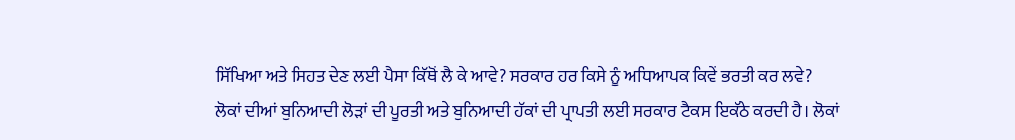ਸਿੱਖਿਆ ਅਤੇ ਸਿਹਤ ਦੇਣ ਲਈ ਪੈਸਾ ਕਿੱਥੋਂ ਲੈ ਕੇ ਆਵੇ? ਸਰਕਾਰ ਹਰ ਕਿਸੇ ਨੂੰ ਅਧਿਆਪਕ ਕਿਵੇਂ ਭਰਤੀ ਕਰ ਲਵੇ?
ਲੋਕਾਂ ਦੀਆਂ ਬੁਨਿਆਦੀ ਲੋੜਾਂ ਦੀ ਪੂਰਤੀ ਅਤੇ ਬੁਨਿਆਦੀ ਹੱਕਾਂ ਦੀ ਪ੍ਰਾਪਤੀ ਲਈ ਸਰਕਾਰ ਟੈਕਸ ਇਕੱਠੇ ਕਰਦੀ ਹੈ। ਲੋਕਾਂ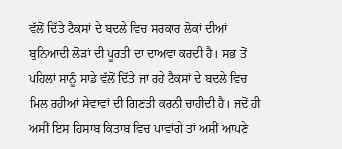ਵੱਲੋਂ ਦਿੱਤੇ ਟੈਕਸਾਂ ਦੇ ਬਦਲੇ ਵਿਚ ਸਰਕਾਰ ਲੋਕਾਂ ਦੀਆਂ ਬੁਨਿਆਦੀ ਲੋੜਾਂ ਦੀ ਪੂਰਤੀ ਦਾ ਦਾਅਵਾ ਕਰਦੀ ਹੈ। ਸਭ ਤੋਂ ਪਹਿਲਾਂ ਸਾਨੂੰ ਸਾਡੇ ਵੱਲੋਂ ਦਿੱਤੇ ਜਾ ਰਹੇ ਟੈਕਸਾਂ ਦੇ ਬਦਲੇ ਵਿਚ ਮਿਲ ਰਹੀਆਂ ਸੇਵਾਵਾਂ ਦੀ ਗਿਣਤੀ ਕਰਨੀ ਚਾਹੀਦੀ ਹੈ। ਜਦੋਂ ਹੀ ਅਸੀਂ ਇਸ ਹਿਸਾਬ ਕਿਤਾਬ ਵਿਚ ਪਾਵਾਂਗੇ ਤਾਂ ਅਸੀਂ ਆਪਣੇ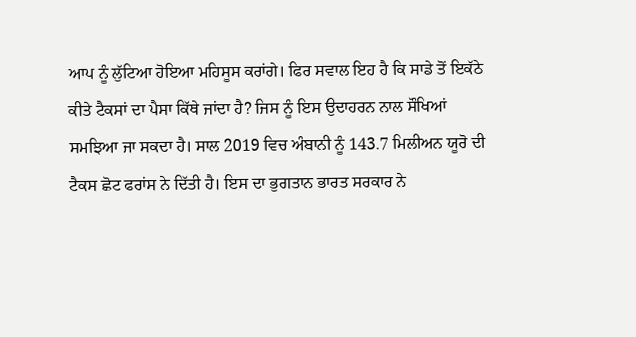ਆਪ ਨੂੰ ਲੁੱਟਿਆ ਹੋਇਆ ਮਹਿਸੂਸ ਕਰਾਂਗੇ। ਫਿਰ ਸਵਾਲ ਇਹ ਹੈ ਕਿ ਸਾਡੇ ਤੋਂ ਇਕੱਠੇ ਕੀਤੇ ਟੈਕਸਾਂ ਦਾ ਪੈਸਾ ਕਿੱਥੇ ਜਾਂਦਾ ਹੈ? ਜਿਸ ਨੂੰ ਇਸ ਉਦਾਹਰਨ ਨਾਲ ਸੌਖਿਆਂ ਸਮਝਿਆ ਜਾ ਸਕਦਾ ਹੈ। ਸਾਲ 2019 ਵਿਚ ਅੰਬਾਨੀ ਨੂੰ 143.7 ਮਿਲੀਅਨ ਯੂਰੋ ਦੀ ਟੈਕਸ ਛੋਟ ਫਰਾਂਸ ਨੇ ਦਿੱਤੀ ਹੈ। ਇਸ ਦਾ ਭੁਗਤਾਨ ਭਾਰਤ ਸਰਕਾਰ ਨੇ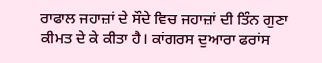ਰਾਫਾਲ ਜਹਾਜ਼ਾਂ ਦੇ ਸੌਦੇ ਵਿਚ ਜਹਾਜ਼ਾਂ ਦੀ ਤਿੰਨ ਗੁਣਾ ਕੀਮਤ ਦੇ ਕੇ ਕੀਤਾ ਹੈ। ਕਾਂਗਰਸ ਦੁਆਰਾ ਫਰਾਂਸ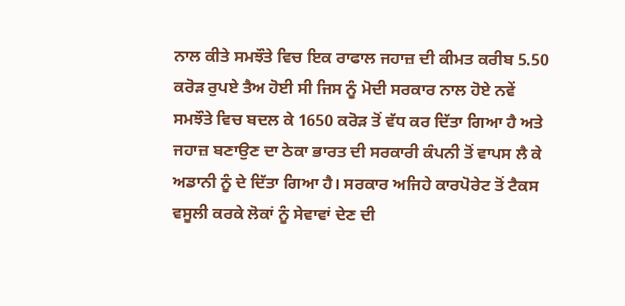ਨਾਲ ਕੀਤੇ ਸਮਝੌਤੇ ਵਿਚ ਇਕ ਰਾਫਾਲ ਜਹਾਜ਼ ਦੀ ਕੀਮਤ ਕਰੀਬ 5.50 ਕਰੋੜ ਰੁਪਏ ਤੈਅ ਹੋਈ ਸੀ ਜਿਸ ਨੂੰ ਮੋਦੀ ਸਰਕਾਰ ਨਾਲ ਹੋਏ ਨਵੇਂ ਸਮਝੌਤੇ ਵਿਚ ਬਦਲ ਕੇ 1650 ਕਰੋੜ ਤੋਂ ਵੱਧ ਕਰ ਦਿੱਤਾ ਗਿਆ ਹੈ ਅਤੇ ਜਹਾਜ਼ ਬਣਾਉਣ ਦਾ ਠੇਕਾ ਭਾਰਤ ਦੀ ਸਰਕਾਰੀ ਕੰਪਨੀ ਤੋਂ ਵਾਪਸ ਲੈ ਕੇ ਅਡਾਨੀ ਨੂੰ ਦੇ ਦਿੱਤਾ ਗਿਆ ਹੈ। ਸਰਕਾਰ ਅਜਿਹੇ ਕਾਰਪੋਰੇਟ ਤੋਂ ਟੈਕਸ ਵਸੂਲੀ ਕਰਕੇ ਲੋਕਾਂ ਨੂੰ ਸੇਵਾਵਾਂ ਦੇਣ ਦੀ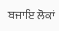ਬਜਾਇ ਲੋਕਾਂ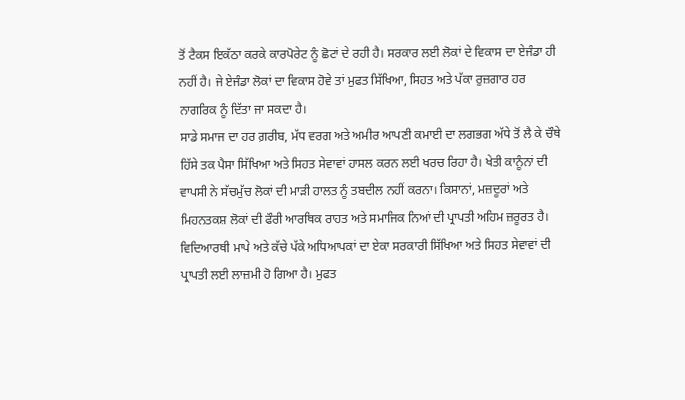ਤੋਂ ਟੈਕਸ ਇਕੱਠਾ ਕਰਕੇ ਕਾਰਪੋਰੇਟ ਨੂੰ ਛੋਟਾਂ ਦੇ ਰਹੀ ਹੈ। ਸਰਕਾਰ ਲਈ ਲੋਕਾਂ ਦੇ ਵਿਕਾਸ ਦਾ ਏਜੰਡਾ ਹੀ ਨਹੀਂ ਹੈ। ਜੇ ਏਜੰਡਾ ਲੋਕਾਂ ਦਾ ਵਿਕਾਸ ਹੋਵੇ ਤਾਂ ਮੁਫਤ ਸਿੱਖਿਆ, ਸਿਹਤ ਅਤੇ ਪੱਕਾ ਰੁਜ਼ਗਾਰ ਹਰ ਨਾਗਰਿਕ ਨੂੰ ਦਿੱਤਾ ਜਾ ਸਕਦਾ ਹੈ।
ਸਾਡੇ ਸਮਾਜ ਦਾ ਹਰ ਗ਼ਰੀਬ, ਮੱਧ ਵਰਗ ਅਤੇ ਅਮੀਰ ਆਪਣੀ ਕਮਾਈ ਦਾ ਲਗਭਗ ਅੱਧੇ ਤੋਂ ਲੈ ਕੇ ਚੌਥੇ ਹਿੱਸੇ ਤਕ ਪੈਸਾ ਸਿੱਖਿਆ ਅਤੇ ਸਿਹਤ ਸੇਵਾਵਾਂ ਹਾਸਲ ਕਰਨ ਲਈ ਖਰਚ ਰਿਹਾ ਹੈ। ਖੇਤੀ ਕਾਨੂੰਨਾਂ ਦੀ ਵਾਪਸੀ ਨੇ ਸੱਚਮੁੱਚ ਲੋਕਾਂ ਦੀ ਮਾੜੀ ਹਾਲਤ ਨੂੰ ਤਬਦੀਲ ਨਹੀਂ ਕਰਨਾ। ਕਿਸਾਨਾਂ, ਮਜ਼ਦੂਰਾਂ ਅਤੇ ਮਿਹਨਤਕਸ਼ ਲੋਕਾਂ ਦੀ ਫੌਰੀ ਆਰਥਿਕ ਰਾਹਤ ਅਤੇ ਸਮਾਜਿਕ ਨਿਆਂ ਦੀ ਪ੍ਰਾਪਤੀ ਅਹਿਮ ਜ਼ਰੂਰਤ ਹੈ। ਵਿਦਿਆਰਥੀ ਮਾਪੇ ਅਤੇ ਕੱਚੇ ਪੱਕੇ ਅਧਿਆਪਕਾਂ ਦਾ ਏਕਾ ਸਰਕਾਰੀ ਸਿੱਖਿਆ ਅਤੇ ਸਿਹਤ ਸੇਵਾਵਾਂ ਦੀ ਪ੍ਰਾਪਤੀ ਲਈ ਲਾਜ਼ਮੀ ਹੋ ਗਿਆ ਹੈ। ਮੁਫਤ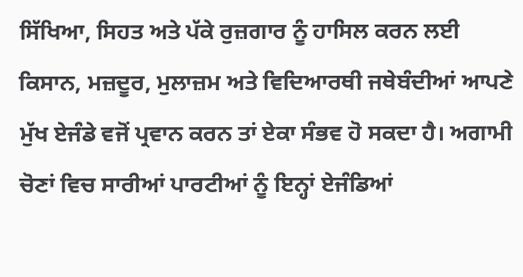ਸਿੱਖਿਆ, ਸਿਹਤ ਅਤੇ ਪੱਕੇ ਰੁਜ਼ਗਾਰ ਨੂੰ ਹਾਸਿਲ ਕਰਨ ਲਈ ਕਿਸਾਨ, ਮਜ਼ਦੂਰ, ਮੁਲਾਜ਼ਮ ਅਤੇ ਵਿਦਿਆਰਥੀ ਜਥੇਬੰਦੀਆਂ ਆਪਣੇ ਮੁੱਖ ਏਜੰਡੇ ਵਜੋਂ ਪ੍ਰਵਾਨ ਕਰਨ ਤਾਂ ਏਕਾ ਸੰਭਵ ਹੋ ਸਕਦਾ ਹੈ। ਅਗਾਮੀ ਚੋਣਾਂ ਵਿਚ ਸਾਰੀਆਂ ਪਾਰਟੀਆਂ ਨੂੰ ਇਨ੍ਹਾਂ ਏਜੰਡਿਆਂ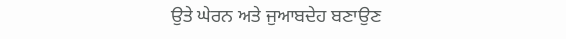ਉਤੇ ਘੇਰਨ ਅਤੇ ਜੁਆਬਦੇਹ ਬਣਾਉਣ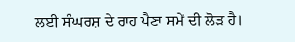ਲਈ ਸੰਘਰਸ਼ ਦੇ ਰਾਹ ਪੈਣਾ ਸਮੇਂ ਦੀ ਲੋੜ ਹੈ।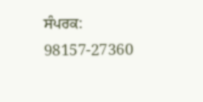ਸੰਪਰਕ: 98157-27360